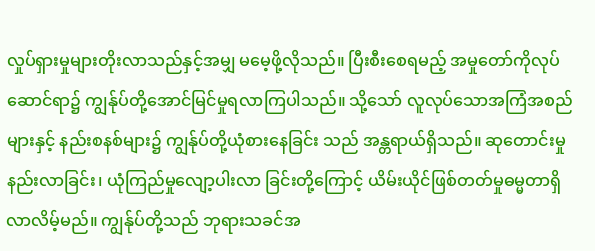လှုပ်ရှားမှုများတိုးလာသည်နှင့်အမျှ မမေ့ဖို့လိုသည်။ ပြီးစီးစေရမည့် အမှုတော်ကိုလုပ်ဆောင်ရာ၌ ကျွန်ုပ်တို့အောင်မြင်မှုရလာကြပါသည်။ သို့သော် လူလုပ်သောအကြံအစည်များနှင့် နည်းစနစ်များ၌ ကျွန်ုပ်တို့ယုံစားနေခြင်း သည် အန္တရာယ်ရှိသည်။ ဆုတောင်းမှုနည်းလာခြင်း၊ ယုံကြည်မှုလျော့ပါးလာ ခြင်းတို့ကြောင့် ယိမ်းယိုင်ဖြစ်တတ်မှုဓမ္မတာရှိလာလိမ့်မည်။ ကျွန်ုပ်တို့သည် ဘုရားသခင်အ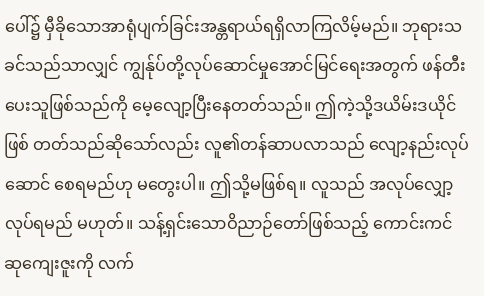ပေါ်၌ မှီခိုသောအာရုံပျက်ခြင်းအန္တရာယ်ရရှိလာကြလိမ့်မည်။ ဘုရားသခင်သည်သာလျှင် ကျွန်ုပ်တို့လုပ်ဆောင်မှုအောင်မြင်ရေးအတွက် ဖန်တီး ပေးသူဖြစ်သည်ကို မေ့လျော့ပြီးနေတတ်သည်။ ဤကဲ့သို့ဒယိမ်းဒယိုင်ဖြစ် တတ်သည်ဆိုသော်လည်း လူ၏တန်ဆာပလာသည် လျော့နည်းလုပ်ဆောင် စေရမည်ဟု မတွေးပါ။ ဤသို့မဖြစ်ရ။ လူသည် အလုပ်လျှော့လုပ်ရမည် မဟုတ်။ သန့်ရှင်းသောဝိညာဉ်တော်ဖြစ်သည့် ကောင်းကင်ဆုကျေးဇူးကို လက်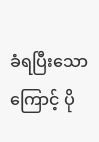ခံရပြီးသောကြောင့် ပို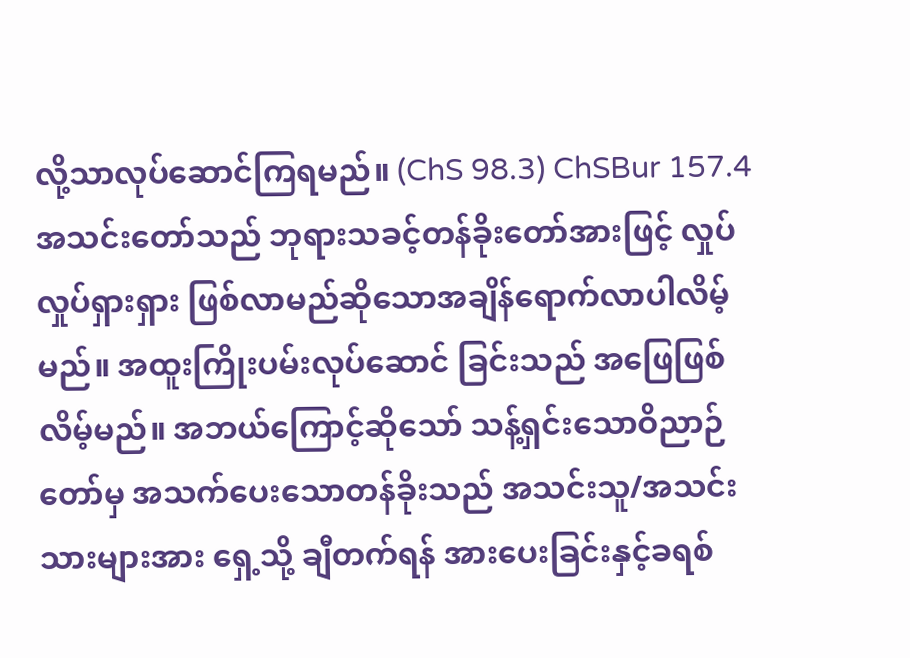လို့သာလုပ်ဆောင်ကြရမည်။ (ChS 98.3) ChSBur 157.4
အသင်းတော်သည် ဘုရားသခင့်တန်ခိုးတော်အားဖြင့် လှုပ်လှုပ်ရှားရှား ဖြစ်လာမည်ဆိုသောအချိန်ရောက်လာပါလိမ့်မည်။ အထူးကြိုးပမ်းလုပ်ဆောင် ခြင်းသည် အဖြေဖြစ်လိမ့်မည်။ အဘယ်ကြောင့်ဆိုသော် သန့်ရှင်းသောဝိညာဉ် တော်မှ အသက်ပေးသောတန်ခိုးသည် အသင်းသူ/အသင်းသားများအား ရှေ့သို့ ချီတက်ရန် အားပေးခြင်းနှင့်ခရစ်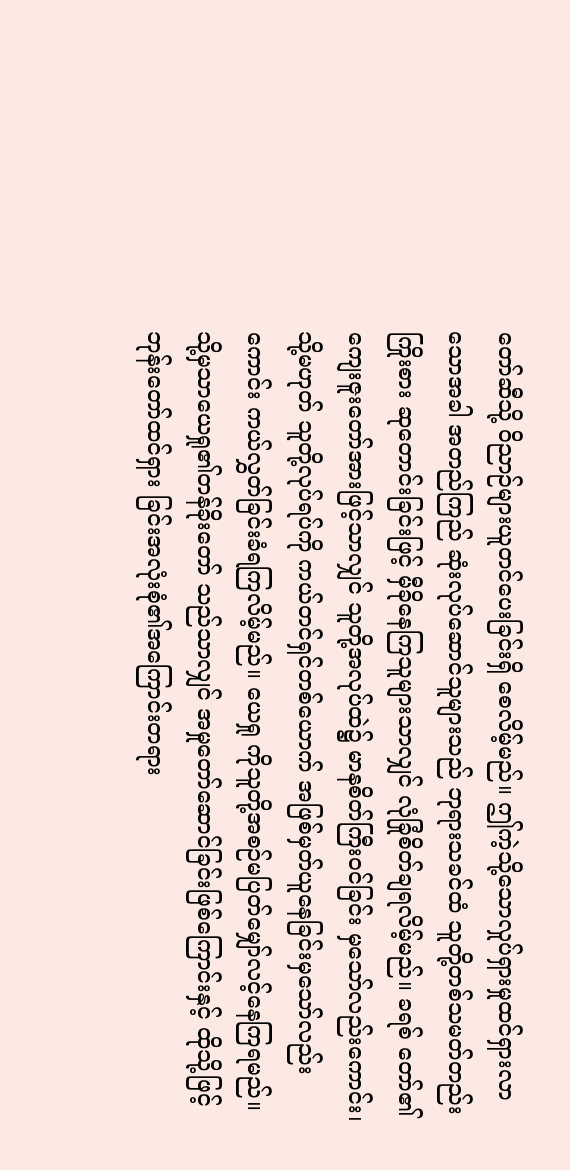တော်ဆီသို့ ဝိညာဉ်များယူတင်ပေးခြင်းရှိ စေလိမ့်မည်။ ဤကဲ့သို့သောလှုပ်ရှားမှုထင်ရှားလာသောအခါ အတည်ကြည် ဆုံးလုပ်ဆောင်သူများသည် ဘုရားသခင်ထံ သူတို့တစ်သမတ်တည်းကြိုးစား ဆုတောင်းခြင်းဖြင့် မှီခိုနေကြသူများသာလျှင် လုံခြုံစိတ်ချရလိမ့်မည်။ ခရစ် တော်၏ကျေးဇူးတော်အားဖြင့်သာလျှင် သူတို့အလုပ်ထဲ၌ မာနစိတ်ကြီးဝင်ခြင်း မှသော်လည်းကောင်း၊ သို့မဟုတ် သူတို့လုပ်ရပ်ကို ကယ်တင်ရှင်တစ်ယောက် အဖြစ်မှတ်ယူနေခြင်းမှသော်လည်းကောင်း ကယ်လွှတ်ခြင်းခံရကြလိမ့်မည်။ ယေရှု ကိုသူတို့အစဉ်မပြတ်မျှော်လင့်နေကြရမည်။ သို့မှသာယေရှု၏တန်ခိုးတော် သည်သာလျှင် အမှုတော်ဆောင်ခြင်းဖြစ်ကြောင်းနှင့် ထိုသို့ဖြင့် ဘုန်းတော်ထင်ရှား ခြင်းအလုံးစုံ၏အကြောင်းတရား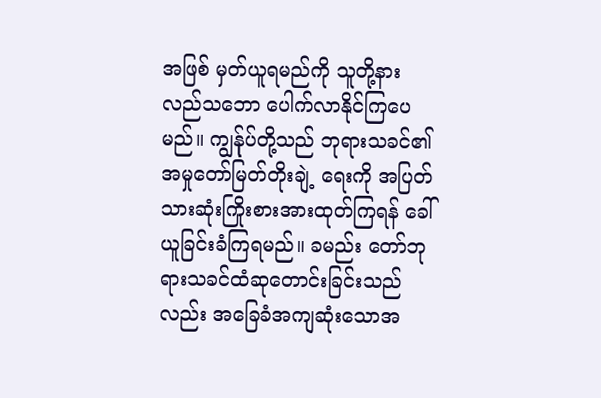အဖြစ် မှတ်ယူရမည်ကို သူတို့နားလည်သဘော ပေါက်လာနိုင်ကြပေမည်။ ကျွန်ုပ်တို့သည် ဘုရားသခင်၏အမှုတော်မြတ်တိုးချဲ့ ရေးကို အပြတ်သားဆုံးကြိုးစားအားထုတ်ကြရန် ခေါ်ယူခြင်းခံကြရမည်။ ခမည်း တော်ဘုရားသခင်ထံဆုတောင်းခြင်းသည်လည်း အခြေခံအကျဆုံးသောအ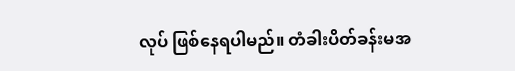လုပ် ဖြစ်နေရပါမည်။ တံခါးပိတ်ခန်းမအ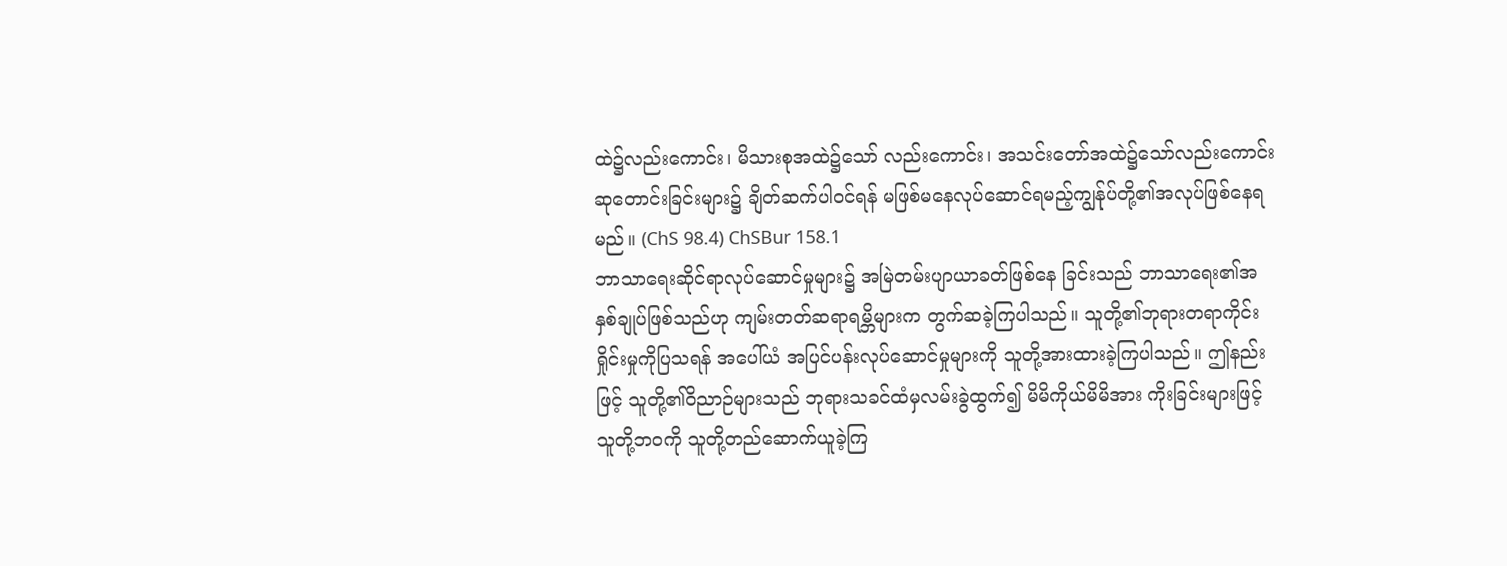ထဲ၌လည်းကောင်း၊ မိသားစုအထဲ၌သော် လည်းကောင်း၊ အသင်းတော်အထဲ၌သော်လည်းကောင်း ဆုတောင်းခြင်းများ၌ ချိတ်ဆက်ပါဝင်ရန် မဖြစ်မနေလုပ်ဆောင်ရမည့်ကျွန်ုပ်တို့၏အလုပ်ဖြစ်နေရ မည်။ (ChS 98.4) ChSBur 158.1
ဘာသာရေးဆိုင်ရာလုပ်ဆောင်မှုများ၌ အမြဲတမ်းပျာယာခတ်ဖြစ်နေ ခြင်းသည် ဘာသာရေး၏အနှစ်ချုပ်ဖြစ်သည်ဟု ကျမ်းတတ်ဆရာရမ္ဘိများက တွက်ဆခဲ့ကြပါသည်။ သူတို့၏ဘုရားတရာကိုင်းရှိုင်းမှုကိုပြသရန် အပေါ်ယံ အပြင်ပန်းလုပ်ဆောင်မှုများကို သူတို့အားထားခဲ့ကြပါသည်။ ဤနည်းဖြင့် သူတို့၏ဝိညာဉ်များသည် ဘုရားသခင်ထံမှလမ်းခွဲထွက်၍ မိမိကိုယ်မိမိအား ကိုးခြင်းများဖြင့် သူတို့ဘဝကို သူတို့တည်ဆောက်ယူခဲ့ကြ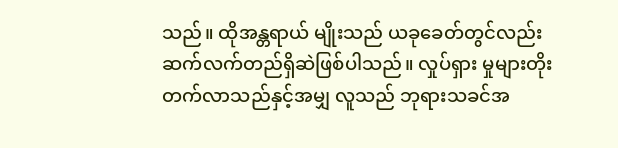သည်။ ထိုအန္တရာယ် မျိုးသည် ယခုခေတ်တွင်လည်း ဆက်လက်တည်ရှိဆဲဖြစ်ပါသည်။ လှုပ်ရှား မှုများတိုးတက်လာသည်နှင့်အမျှ လူသည် ဘုရားသခင်အ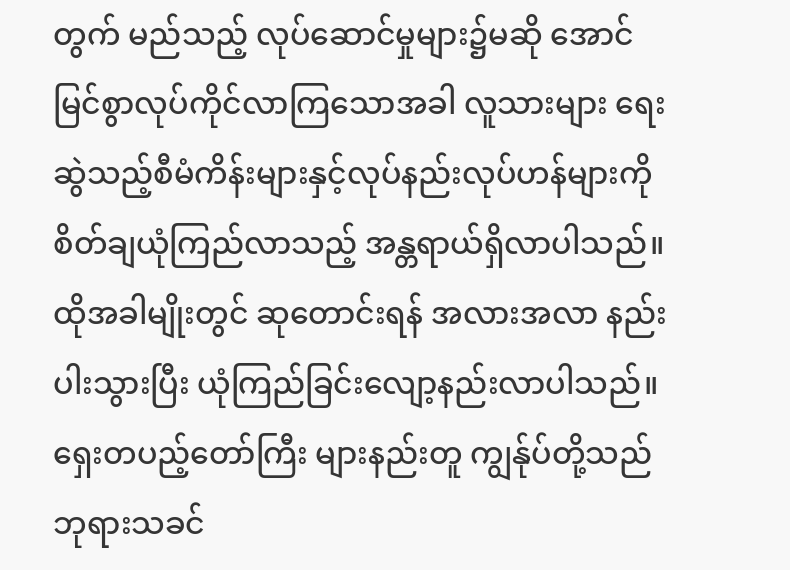တွက် မည်သည့် လုပ်ဆောင်မှုများ၌မဆို အောင်မြင်စွာလုပ်ကိုင်လာကြသောအခါ လူသားများ ရေးဆွဲသည့်စီမံကိန်းများနှင့်လုပ်နည်းလုပ်ဟန်များကို စိတ်ချယုံကြည်လာသည့် အန္တရာယ်ရှိလာပါသည်။ ထိုအခါမျိုးတွင် ဆုတောင်းရန် အလားအလာ နည်းပါးသွားပြီး ယုံကြည်ခြင်းလျော့နည်းလာပါသည်။ ရှေးတပည့်တော်ကြီး များနည်းတူ ကျွန်ုပ်တို့သည် ဘုရားသခင်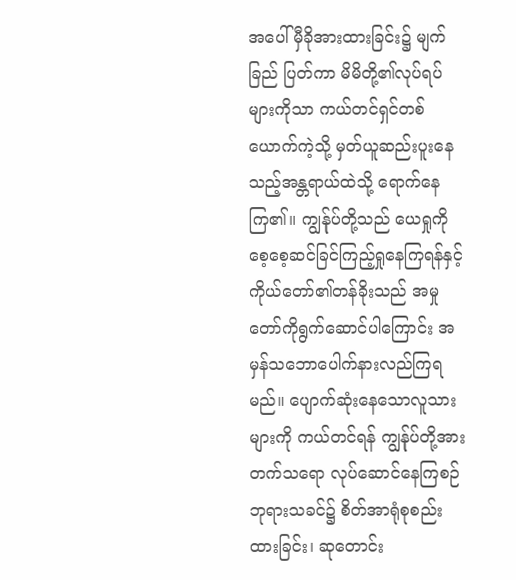အပေါ် မှီခိုအားထားခြင်း၌ မျက်ခြည် ပြတ်ကာ မိမိတို့၏လုပ်ရပ်များကိုသာ ကယ်တင်ရှင်တစ်ယောက်ကဲ့သို့ မှတ်ယူဆည်းပူးနေသည့်အန္တရာယ်ထဲသို့ ရောက်နေကြ၏။ ကျွန်ုပ်တို့သည် ယေရှုကိုစေ့စေ့ဆင်ခြင်ကြည့်ရှုနေကြရန်နှင့် ကိုယ်တော်၏တန်ခိုးသည် အမှု တော်ကိုရွက်ဆောင်ပါကြောင်း အမှန်သဘောပေါက်နားလည်ကြရမည်။ ပျောက်ဆုံးနေသောလူသားများကို ကယ်တင်ရန် ကျွန်ုပ်တို့အားတက်သရော လုပ်ဆောင်နေကြစဉ် ဘုရားသခင်၌ စိတ်အာရုံစုစည်းထားခြင်း၊ ဆုတောင်း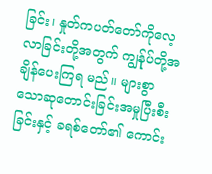ခြင်း၊ နှုတ်ကပတ်တော်ကိုလေ့လာခြင်းတို့အတွက် ကျွန်ုပ်တို့အချိန်ပေးကြရ မည်။ များစွာသောဆုတောင်းခြင်းအမှုပြီးစီးခြင်းနှင့် ခရစ်တော်၏ ကောင်း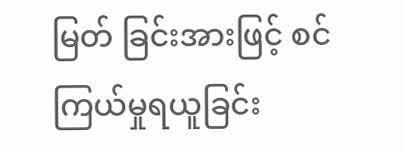မြတ် ခြင်းအားဖြင့် စင်ကြယ်မှုရယူခြင်း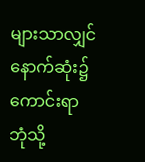များသာလျှင် နောက်ဆုံး၌ကောင်းရာဘုံသို့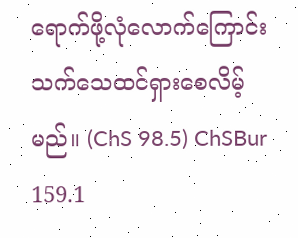ရောက်ဖို့လုံလောက်ကြောင်း သက်သေထင်ရှားစေလိမ့်မည်။ (ChS 98.5) ChSBur 159.1